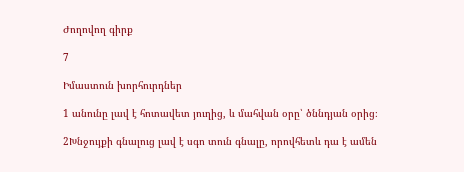Ժողովող գիրք

7

Իմաստուն խորհուրդներ

1 անունը լավ է հոտավետ յուղից, և մահվան օրը՝ ծննդյան օրից։

2Խնջույքի գնալուց լավ է սգո տուն գնալը, որովհետև դա է ամեն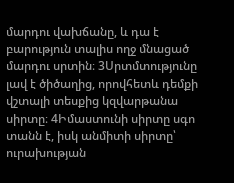մարդու վախճանը, և դա է բարություն տալիս ողջ մնացած մարդու սրտին։ 3Սրտմտությունը լավ է ծիծաղից, որովհետև դեմքի վշտալի տեսքից կզվարթանա սիրտը։ 4Իմաստունի սիրտը սգո տանն է, իսկ անմիտի սիրտը՝ ուրախության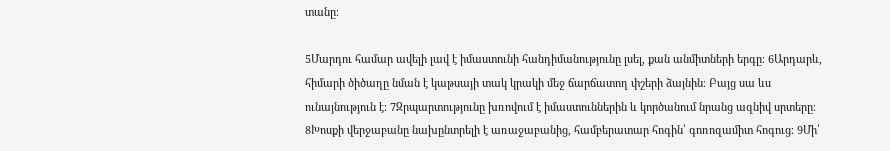տանը։

5Մարդու համար ավելի լավ է իմաստունի հանդիմանությունը լսել, քան անմիտների երգը։ 6Արդարև, հիմարի ծիծաղը նման է կաթսայի տակ կրակի մեջ ճարճատող փշերի ձայնին։ Բայց սա ևս ունայնություն է։ 7Զրպարտությունը խռովում է իմաստուններին և կործանում նրանց ազնիվ սրտերը։ 8Խոսքի վերջաբանը նախընտրելի է առաջաբանից, համբերատար հոգին՝ գոռոզամիտ հոգուց։ 9Մի՛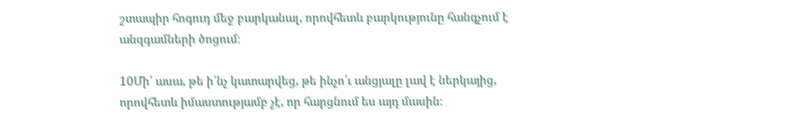շտապիր հոգուդ մեջ բարկանալ, որովհետև բարկությունը հանգչում է անզգամների ծոցում։

10Մի՛ ասա, թե ի՛նչ կատարվեց, թե ինչո՛ւ անցյալը լավ է ներկայից, որովհետև իմաստությամբ չէ, որ հարցնում ես այդ մասին։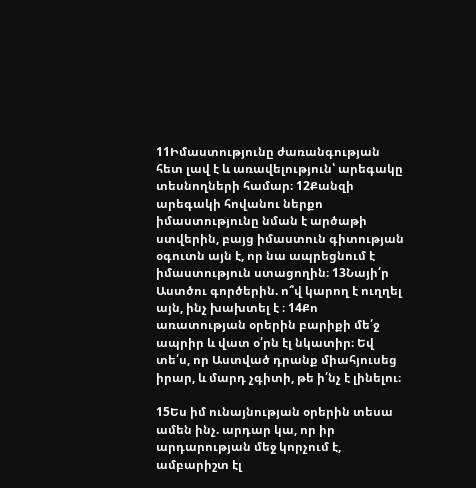11Իմաստությունը ժառանգության հետ լավ է և առավելություն՝ արեգակը տեսնողների համար։ 12Քանզի արեգակի հովանու ներքո իմաստությունը նման է արծաթի ստվերին, բայց իմաստուն գիտության օգուտն այն է, որ նա ապրեցնում է իմաստություն ստացողին։ 13Նայի՛ր Աստծու գործերին. ո՞վ կարող է ուղղել այն, ինչ խախտել է ։ 14Քո առատության օրերին բարիքի մե՛ջ ապրիր և վատ օ՛րն էլ նկատիր։ Եվ տե՛ս, որ Աստված դրանք միահյուսեց իրար, և մարդ չգիտի, թե ի՛նչ է լինելու։

15Ես իմ ունայնության օրերին տեսա ամեն ինչ. արդար կա, որ իր արդարության մեջ կորչում է, ամբարիշտ էլ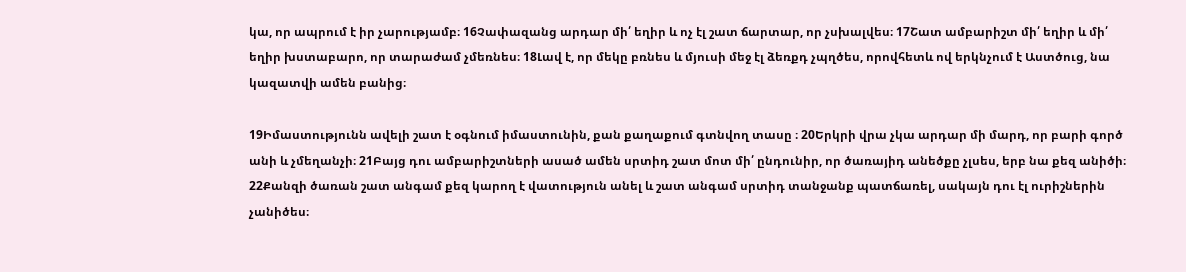կա, որ ապրում է իր չարությամբ։ 16Չափազանց արդար մի՛ եղիր և ոչ էլ շատ ճարտար, որ չսխալվես։ 17Շատ ամբարիշտ մի՛ եղիր և մի՛ եղիր խստաբարո, որ տարաժամ չմեռնես։ 18Լավ է, որ մեկը բռնես և մյուսի մեջ էլ ձեռքդ չպղծես, որովհետև ով երկնչում է Աստծուց, նա կազատվի ամեն բանից։

19Իմաստությունն ավելի շատ է օգնում իմաստունին, քան քաղաքում գտնվող տասը ։ 20Երկրի վրա չկա արդար մի մարդ, որ բարի գործ անի և չմեղանչի։ 21Բայց դու ամբարիշտների ասած ամեն սրտիդ շատ մոտ մի՛ ընդունիր, որ ծառայիդ անեծքը չլսես, երբ նա քեզ անիծի։ 22Քանզի ծառան շատ անգամ քեզ կարող է վատություն անել և շատ անգամ սրտիդ տանջանք պատճառել, սակայն դու էլ ուրիշներին չանիծես։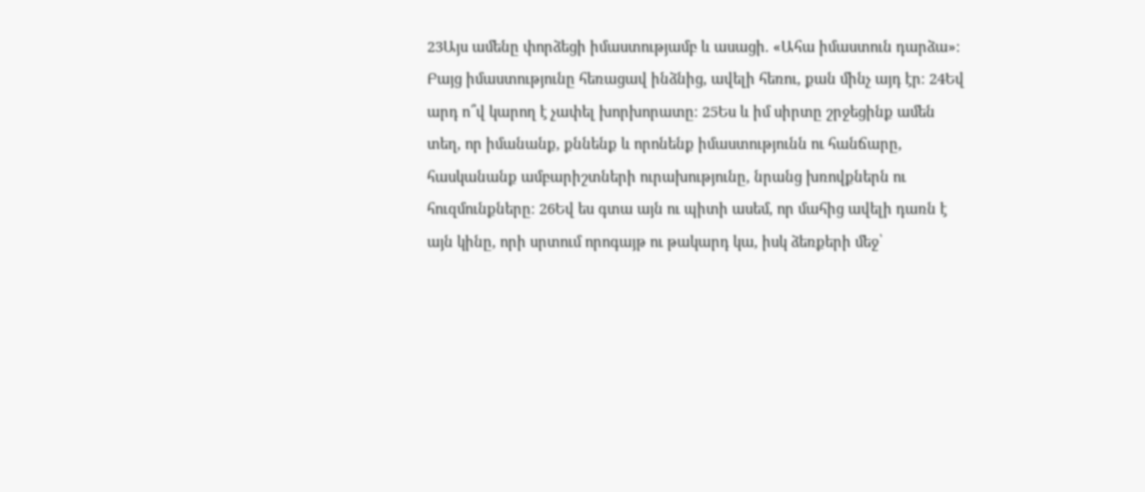23Այս ամենը փորձեցի իմաստությամբ և ասացի. «Ահա իմաստուն դարձա»։ Բայց իմաստությունը հեռացավ ինձնից, ավելի հեռու, քան մինչ այդ էր։ 24Եվ արդ ո՞վ կարող է չափել խորխորատը։ 25Ես և իմ սիրտը շրջեցինք ամեն տեղ, որ իմանանք, քննենք և որոնենք իմաստությունն ու հանճարը, հասկանանք ամբարիշտների ուրախությունը, նրանց խռովքներն ու հուզմունքները։ 26Եվ ես գտա այն ու պիտի ասեմ, որ մահից ավելի դառն է այն կինը, որի սրտում որոգայթ ու թակարդ կա, իսկ ձեռքերի մեջ՝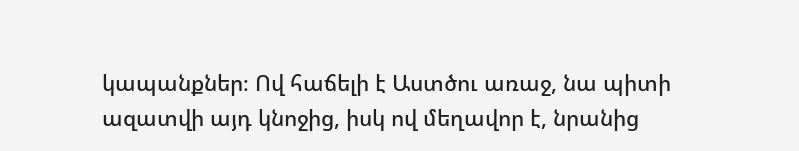կապանքներ։ Ով հաճելի է Աստծու առաջ, նա պիտի ազատվի այդ կնոջից, իսկ ով մեղավոր է, նրանից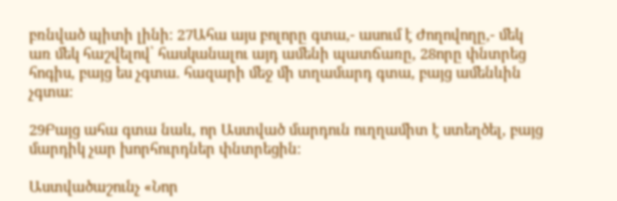բռնված պիտի լինի։ 27Ահա այս բոլորը գտա,- ասում է Ժողովողը,- մեկ առ մեկ հաշվելով՝ հասկանալու այդ ամենի պատճառը, 28որը փնտրեց հոգիս, բայց ես չգտա. հազարի մեջ մի տղամարդ գտա, բայց ամենևին չգտա։

29Բայց ահա գտա նաև, որ Աստված մարդուն ուղղամիտ է ստեղծել, բայց մարդիկ չար խորհուրդներ փնտրեցին։

Աստվածաշունչ «Նոր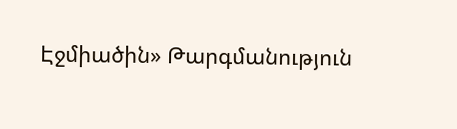Էջմիածին» Թարգմանություն